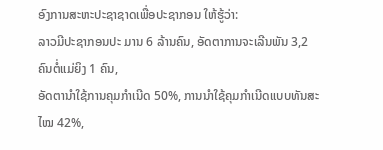ອົງການສະຫະປະຊາຊາດເພື່ອປະຊາກອນ ໃຫ້ຮູ້ວ່າ:
ລາວມີປະຊາກອນປະ ມານ 6 ລ້ານຄົນ, ອັດຕາການຈະເລີນພັນ 3,2 ຄົນຕໍ່ແມ່ຍິງ 1 ຄົນ,
ອັດຕານຳໃຊ້ການຄຸມກຳເນີດ 50%, ການນຳໃຊ້ຄຸມກຳເນີດແບບທັນສະໄໝ 42%,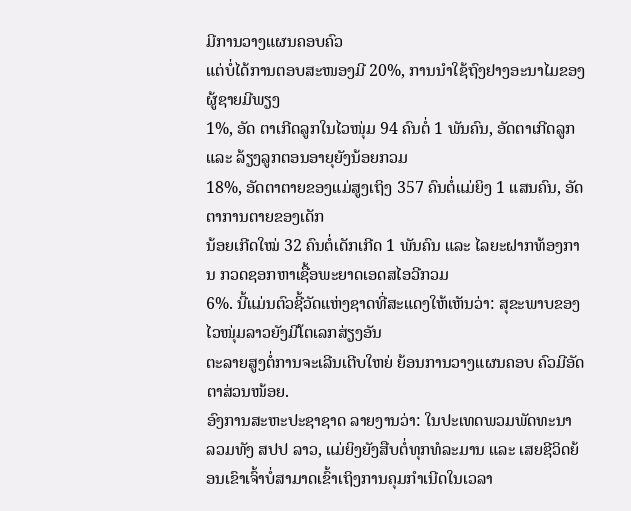ມີການວາງແຜນຄອບຄົວ
ແຕ່ບໍ່ໄດ້ການຕອບສະໜອງມີ 20%, ການນຳໃຊ້ຖົງຢາງອະນາໄມຂອງຜູ້ຊາຍມີພຽງ
1%, ອັດ ຕາເກີດລູກໃນໄວໜຸ່ມ 94 ຄົນຕໍ່ 1 ພັນຄົນ, ອັດຕາເກີດລູກ ແລະ ລ້ຽງລູກຕອນອາຍຸຍັງນ້ອຍກວມ
18%, ອັດຕາຕາຍຂອງແມ່ສູງເຖິງ 357 ຄົນຕໍ່ແມ່ຍິງ 1 ແສນຄົນ, ອັດຕາການຕາຍຂອງເດັກ
ນ້ອຍເກີດໃໝ່ 32 ຄົນຕໍ່ເດັກເກີດ 1 ພັນຄົນ ແລະ ໄລຍະຝາກທ້ອງການ ກວດຊອກຫາເຊື້ອພະຍາດເອດສໄອວີກວມ
6%. ນີ້ແມ່ນຕົວຊີ້ວັດແຫ່ງຊາດທີ່ສະແດງໃຫ້ເຫັນວ່າ: ສຸຂະພາບຂອງໄວໜຸ່ມລາວຍັງມີໂຕເລກສ່ຽງອັນ
ຕະລາຍສູງຕໍ່ການຈະເລີນເຕີບໃຫຍ່ ຍ້ອນການວາງແຜນຄອບ ຄົວມີອັດຕາສ່ວນໜ້ອຍ.
ອົງການສະຫະປະຊາຊາດ ລາຍງານວ່າ: ໃນປະເທດພວມພັດທະນາ
ລວມທັງ ສປປ ລາວ, ແມ່ຍິງຍັງສືບຕໍ່ທຸກທໍລະມານ ແລະ ເສຍຊີວິດຍ້ອນເຂົາເຈົ້າບໍ່ສາມາດເຂົ້າເຖິງການຄຸມກຳເນີດໃນເວລາ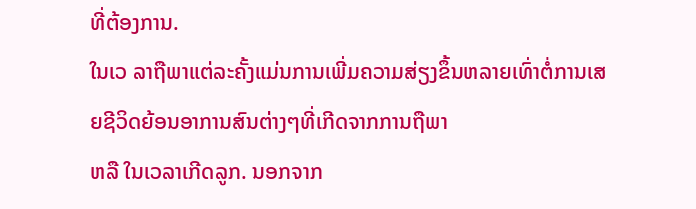ທີ່ຕ້ອງການ.
ໃນເວ ລາຖືພາແຕ່ລະຄັ້ງແມ່ນການເພີ່ມຄວາມສ່ຽງຂຶ້ນຫລາຍເທົ່າຕໍ່ການເສຍຊີວິດຍ້ອນອາການສົນຕ່າງໆທີ່ເກີດຈາກການຖືພາ
ຫລື ໃນເວລາເກີດລູກ. ນອກຈາກ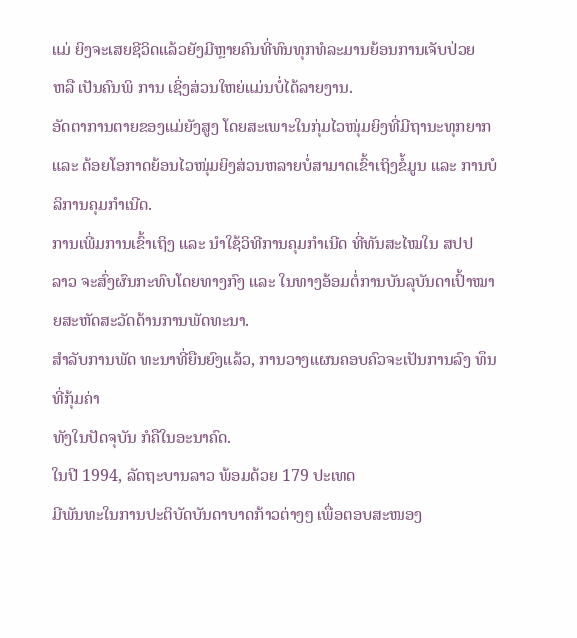ແມ່ ຍິງຈະເສຍຊີວິດແລ້ວຍັງມີຫຼາຍຄົນທີ່ທົນທຸກທໍລະມານຍ້ອນການເຈັບປ່ວຍ
ຫລື ເປັນຄົນພິ ການ ເຊິ່ງສ່ວນໃຫຍ່ແມ່ນບໍ່ໄດ້ລາຍງານ.
ອັດຕາການຕາຍຂອງແມ່ຍັງສູງ ໂດຍສະເພາະໃນກຸ່ມໄວໜຸ່ມຍິງທີ່ມີຖານະທຸກຍາກ
ແລະ ດ້ອຍໂອກາດຍ້ອນໄວໜຸ່ມຍິງສ່ວນຫລາຍບໍ່ສາມາດເຂົ້າເຖິງຂໍ້ມູນ ແລະ ການບໍລິການຄຸມກຳເນີດ.
ການເພີ່ມການເຂົ້າເຖິງ ແລະ ນຳໃຊ້ວິທີການຄຸມກຳເນີດ ທີ່ທັນສະໄໝໃນ ສປປ
ລາວ ຈະສົ່ງຜົນກະທົບໂດຍທາງກົງ ແລະ ໃນທາງອ້ອມຕໍ່ການບັນລຸບັນດາເປົ້າໝາຍສະຫັດສະວັດດ້ານການພັດທະນາ.
ສຳລັບການພັດ ທະນາທີ່ຍືນຍົງແລ້ວ, ການວາງແຜນຄອບຄົວຈະເປັນການລົງ ທຶນທີ່ກຸ້ມຄ່າ
ທັງໃນປັດຈຸບັນ ກໍຄືໃນອະນາຄົດ.
ໃນປີ 1994, ລັດຖະບານລາວ ພ້ອມດ້ວຍ 179 ປະເທດ
ມີພັນທະໃນການປະຕິບັດບັນດາບາດກ້າວຕ່າງໆ ເພື່ອຕອບສະໜອງ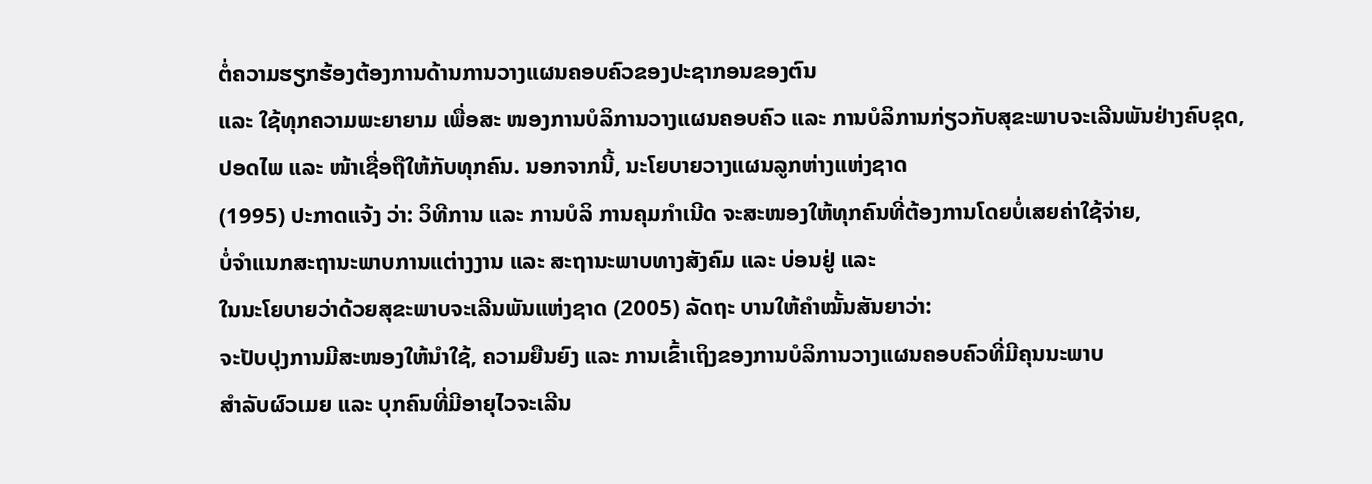ຕໍ່ຄວາມຮຽກຮ້ອງຕ້ອງການດ້ານການວາງແຜນຄອບຄົວຂອງປະຊາກອນຂອງຕົນ
ແລະ ໃຊ້ທຸກຄວາມພະຍາຍາມ ເພື່ອສະ ໜອງການບໍລິການວາງແຜນຄອບຄົວ ແລະ ການບໍລິການກ່ຽວກັບສຸຂະພາບຈະເລີນພັນຢ່າງຄົບຊຸດ,
ປອດໄພ ແລະ ໜ້າເຊື່ອຖືໃຫ້ກັບທຸກຄົນ. ນອກຈາກນີ້, ນະໂຍບາຍວາງແຜນລູກຫ່າງແຫ່ງຊາດ
(1995) ປະກາດແຈ້ງ ວ່າ: ວິທີການ ແລະ ການບໍລິ ການຄຸມກຳເນີດ ຈະສະໜອງໃຫ້ທຸກຄົນທີ່ຕ້ອງການໂດຍບໍ່ເສຍຄ່າໃຊ້ຈ່າຍ,
ບໍ່ຈຳແນກສະຖານະພາບການແຕ່າງງານ ແລະ ສະຖານະພາບທາງສັງຄົມ ແລະ ບ່ອນຢູ່ ແລະ
ໃນນະໂຍບາຍວ່າດ້ວຍສຸຂະພາບຈະເລີນພັນແຫ່ງຊາດ (2005) ລັດຖະ ບານໃຫ້ຄຳໝັ້ນສັນຍາວ່າ:
ຈະປັບປຸງການມີສະໜອງໃຫ້ນຳໃຊ້, ຄວາມຍືນຍົງ ແລະ ການເຂົ້າເຖິງຂອງການບໍລິການວາງແຜນຄອບຄົວທີ່ມີຄຸນນະພາບ
ສຳລັບຜົວເມຍ ແລະ ບຸກຄົນທີ່ມີອາຍຸໄວຈະເລີນ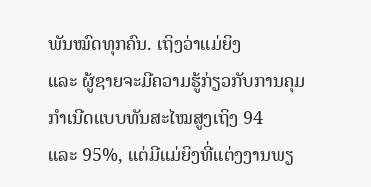ພັນໝົດທຸກຄົນ. ເຖິງວ່າແມ່ຍິງ
ແລະ ຜູ້ຊາຍຈະມີຄວາມຮູ້ກ່ຽວກັບການຄຸມກຳເນີດແບບທັນສະໄໝສູງເຖິງ 94
ແລະ 95%, ແຕ່ມີແມ່ຍິງທີ່ແຕ່ງງານພຽ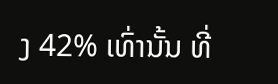ງ 42% ເທົ່ານັ້ນ ທີ່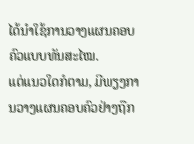ໄດ້ນຳໃຊ້ການວາງແຜນຄອບຄົວແບບທັນສະໄໝ.
ແຕ່ແນວໃດກໍຕາມ, ມີພຽງການວາງແຜນຄອບຄົວຢ່າງຖືກ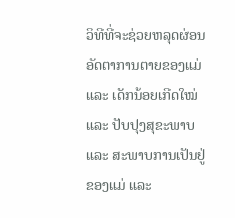ວິທີທີ່ຈະຊ່ວຍຫລຸດຜ່ອນອັດຕາການຕາຍຂອງແມ່
ແລະ ເດັກນ້ອຍເກີດໃໝ່ ແລະ ປັບປຸງສຸຂະພາບ ແລະ ສະພາບການເປັນຢູ່ ຂອງແມ່ ແລະ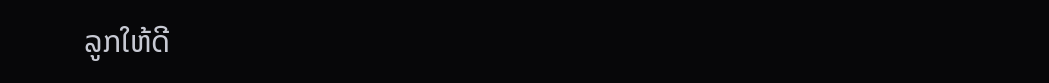ລູກໃຫ້ດີ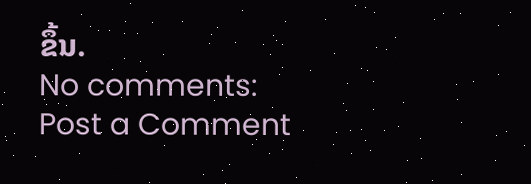ຂຶ້ນ.
No comments:
Post a Comment